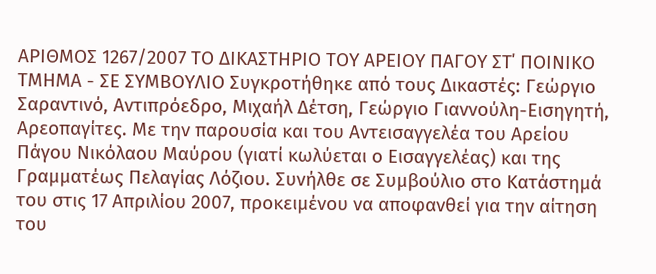ΑΡΙΘΜΟΣ 1267/2007 ΤΟ ΔΙΚΑΣΤΗΡΙΟ ΤΟΥ ΑΡΕΙΟΥ ΠΑΓΟΥ ΣΤ΄ ΠΟΙΝΙΚΟ ΤΜΗΜΑ - ΣΕ ΣΥΜΒΟΥΛΙΟ Συγκροτήθηκε από τους Δικαστές: Γεώργιο Σαραντινό, Αντιπρόεδρο, Μιχαήλ Δέτση, Γεώργιο Γιαννούλη-Εισηγητή, Αρεοπαγίτες. Με την παρουσία και του Αντεισαγγελέα του Αρείου Πάγου Νικόλαου Μαύρου (γιατί κωλύεται ο Εισαγγελέας) και της Γραμματέως Πελαγίας Λόζιου. Συνήλθε σε Συμβούλιο στο Κατάστημά του στις 17 Απριλίου 2007, προκειμένου να αποφανθεί για την αίτηση του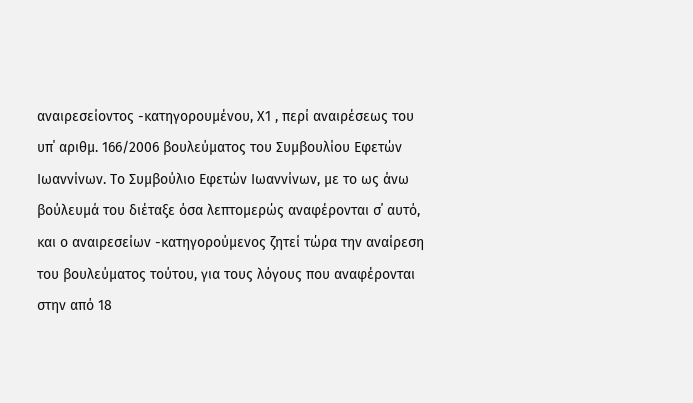αναιρεσείοντος -κατηγορουμένου, Χ1 , περί αναιρέσεως του υπ΄ αριθμ. 166/2006 βουλεύματος του Συμβουλίου Εφετών Ιωαννίνων. Το Συμβούλιο Εφετών Ιωαννίνων, με το ως άνω βούλευμά του διέταξε όσα λεπτομερώς αναφέρονται σ΄ αυτό, και ο αναιρεσείων -κατηγορούμενος ζητεί τώρα την αναίρεση του βουλεύματος τούτου, για τους λόγους που αναφέρονται στην από 18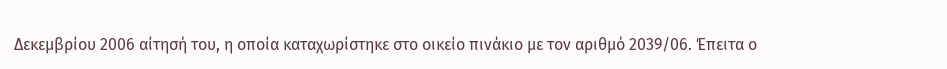Δεκεμβρίου 2006 αίτησή του, η οποία καταχωρίστηκε στο οικείο πινάκιο με τον αριθμό 2039/06. Έπειτα ο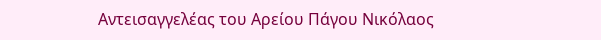Αντεισαγγελέας του Αρείου Πάγου Νικόλαος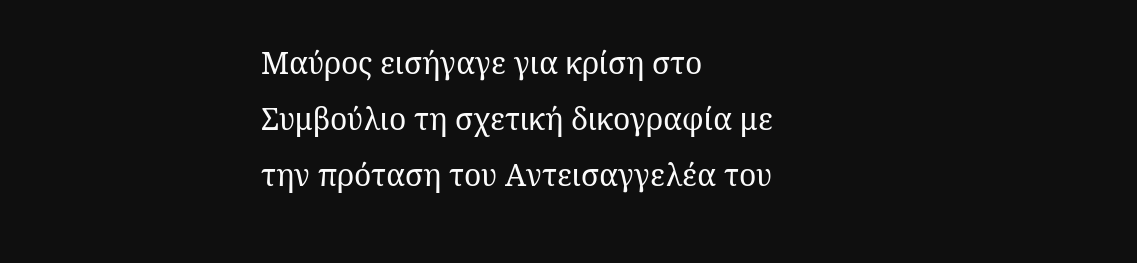Μαύρος εισήγαγε για κρίση στο Συμβούλιο τη σχετική δικογραφία με την πρόταση του Αντεισαγγελέα του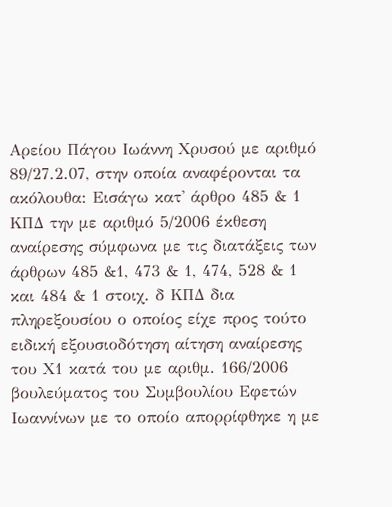Αρείου Πάγου Ιωάννη Χρυσού με αριθμό 89/27.2.07, στην οποία αναφέρονται τα ακόλουθα: Εισάγω κατ' άρθρο 485 & 1 ΚΠΔ την με αριθμό 5/2006 έκθεση αναίρεσης σύμφωνα με τις διατάξεις των άρθρων 485 &1, 473 & 1, 474, 528 & 1 και 484 & 1 στοιχ. δ ΚΠΔ δια πληρεξουσίου ο οποίος είχε προς τούτο ειδική εξουσιοδότηση αίτηση αναίρεσης του Χ1 κατά του με αριθμ. 166/2006 βουλεύματος του Συμβουλίου Εφετών Ιωαννίνων με το οποίο απορρίφθηκε η με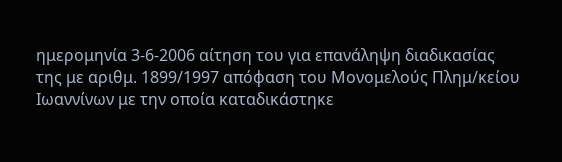ημερομηνία 3-6-2006 αίτηση του για επανάληψη διαδικασίας της με αριθμ. 1899/1997 απόφαση του Μονομελούς Πλημ/κείου Ιωαννίνων με την οποία καταδικάστηκε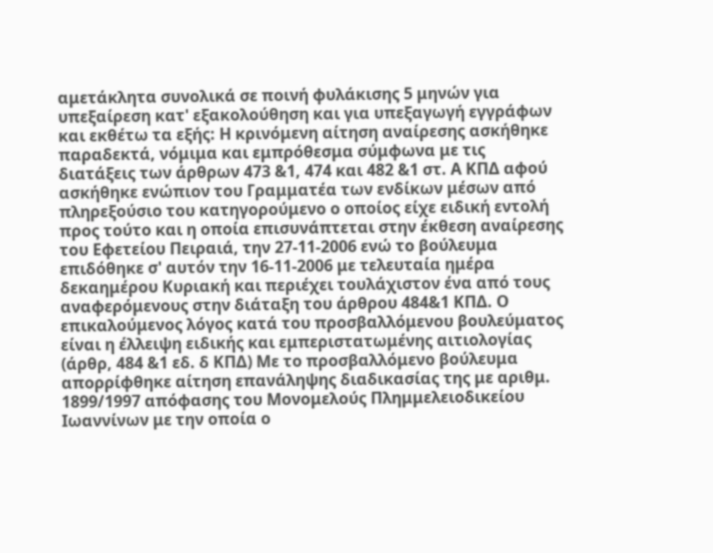αμετάκλητα συνολικά σε ποινή φυλάκισης 5 μηνών για υπεξαίρεση κατ' εξακολούθηση και για υπεξαγωγή εγγράφων και εκθέτω τα εξής: Η κρινόμενη αίτηση αναίρεσης ασκήθηκε παραδεκτά, νόμιμα και εμπρόθεσμα σύμφωνα με τις διατάξεις των άρθρων 473 &1, 474 και 482 &1 στ. Α ΚΠΔ αφού ασκήθηκε ενώπιον του Γραμματέα των ενδίκων μέσων από πληρεξούσιο του κατηγορούμενο ο οποίος είχε ειδική εντολή προς τούτο και η οποία επισυνάπτεται στην έκθεση αναίρεσης του Εφετείου Πειραιά, την 27-11-2006 ενώ το βούλευμα επιδόθηκε σ' αυτόν την 16-11-2006 με τελευταία ημέρα δεκαημέρου Κυριακή και περιέχει τουλάχιστον ένα από τους αναφερόμενους στην διάταξη του άρθρου 484&1 ΚΠΔ. Ο επικαλούμενος λόγος κατά του προσβαλλόμενου βουλεύματος είναι η έλλειψη ειδικής και εμπεριστατωμένης αιτιολογίας (άρθρ, 484 &1 εδ. δ ΚΠΔ) Με το προσβαλλόμενο βούλευμα απορρίφθηκε αίτηση επανάληψης διαδικασίας της με αριθμ. 1899/1997 απόφασης του Μονομελούς Πλημμελειοδικείου Ιωαννίνων με την οποία ο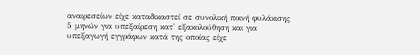αναιρεσείων είχε καταδικαστεί σε συνολική ποινή φυλάκισης 5 μηνών για υπεξαίρεση κατ' εξακολούθηση και για υπεξαγωγή εγγράφων κατά της οποίας είχε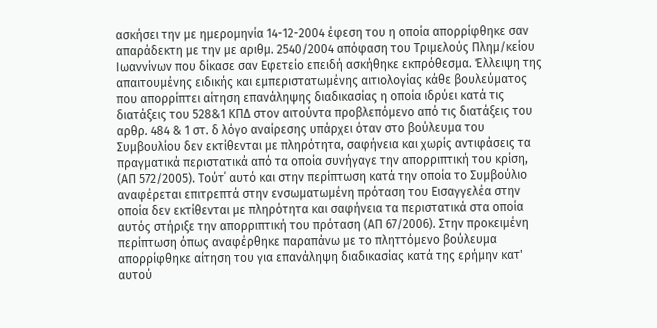ασκήσει την με ημερομηνία 14-12-2004 έφεση του η οποία απορρίφθηκε σαν απαράδεκτη με την με αριθμ. 2540/2004 απόφαση του Τριμελούς Πλημ/κείου Ιωαννίνων που δίκασε σαν Εφετείο επειδή ασκήθηκε εκπρόθεσμα. Έλλειψη της απαιτουμένης ειδικής και εμπεριστατωμένης αιτιολογίας κάθε βουλεύματος που απορρίπτει αίτηση επανάληψης διαδικασίας η οποία ιδρύει κατά τις διατάξεις του 528&1 ΚΠΔ στον αιτούντα προβλεπόμενο από τις διατάξεις του αρθρ. 484 & 1 στ. δ λόγο αναίρεσης υπάρχει όταν στο βούλευμα του Συμβουλίου δεν εκτίθενται με πληρότητα, σαφήνεια και χωρίς αντιφάσεις τα πραγματικά περιστατικά από τα οποία συνήγαγε την απορριπτική του κρίση, (ΑΠ 572/2005). Τούτ΄ αυτό και στην περίπτωση κατά την οποία το Συμβούλιο αναφέρεται επιτρεπτά στην ενσωματωμένη πρόταση του Εισαγγελέα στην οποία δεν εκτίθενται με πληρότητα και σαφήνεια τα περιστατικά στα οποία αυτός στήριξε την απορριπτική του πρόταση (ΑΠ 67/2006). Στην προκειμένη περίπτωση όπως αναφέρθηκε παραπάνω με το πληττόμενο βούλευμα απορρίφθηκε αίτηση του για επανάληψη διαδικασίας κατά της ερήμην κατ' αυτού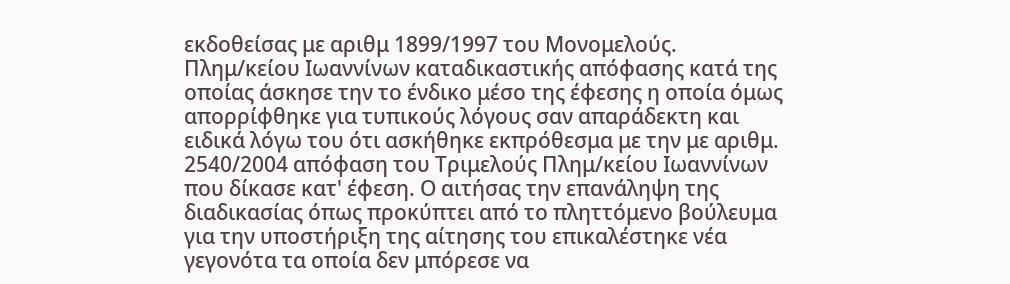εκδοθείσας με αριθμ 1899/1997 του Μονομελούς. Πλημ/κείου Ιωαννίνων καταδικαστικής απόφασης κατά της οποίας άσκησε την το ένδικο μέσο της έφεσης η οποία όμως απορρίφθηκε για τυπικούς λόγους σαν απαράδεκτη και ειδικά λόγω του ότι ασκήθηκε εκπρόθεσμα με την με αριθμ. 2540/2004 απόφαση του Τριμελούς Πλημ/κείου Ιωαννίνων που δίκασε κατ' έφεση. Ο αιτήσας την επανάληψη της διαδικασίας όπως προκύπτει από το πληττόμενο βούλευμα για την υποστήριξη της αίτησης του επικαλέστηκε νέα γεγονότα τα οποία δεν μπόρεσε να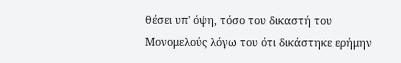θέσει υπ' όψη, τόσο του δικαστή του Μονομελούς λόγω του ότι δικάστηκε ερήμην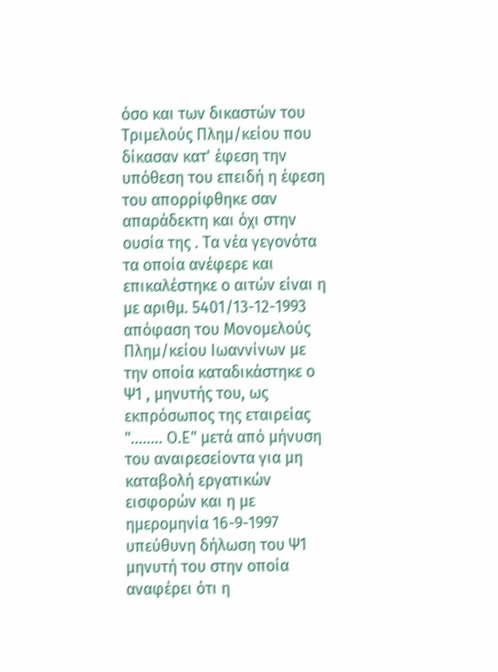όσο και των δικαστών του Τριμελούς Πλημ/κείου που δίκασαν κατ' έφεση την υπόθεση του επειδή η έφεση του απορρίφθηκε σαν απαράδεκτη και όχι στην ουσία της . Τα νέα γεγονότα τα οποία ανέφερε και επικαλέστηκε ο αιτών είναι η με αριθμ. 5401/13-12-1993 απόφαση του Μονομελούς Πλημ/κείου Ιωαννίνων με την οποία καταδικάστηκε ο Ψ1 , μηνυτής του, ως εκπρόσωπος της εταιρείας "........ Ο.Ε" μετά από μήνυση του αναιρεσείοντα για μη καταβολή εργατικών εισφορών και η με ημερομηνία 16-9-1997 υπεύθυνη δήλωση του Ψ1 μηνυτή του στην οποία αναφέρει ότι η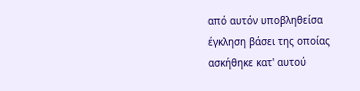από αυτόν υποβληθείσα έγκληση βάσει της οποίας ασκήθηκε κατ' αυτού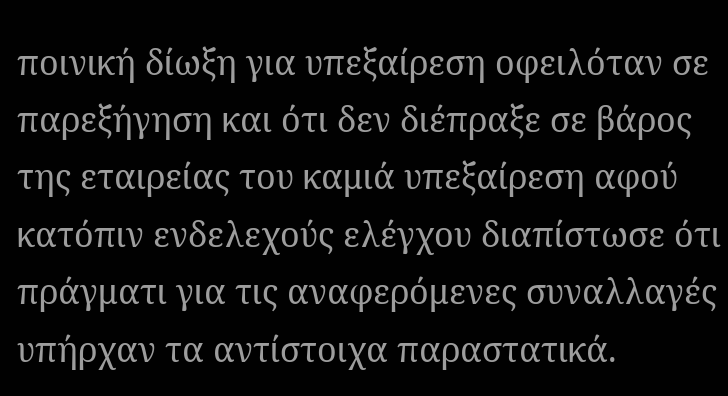ποινική δίωξη για υπεξαίρεση οφειλόταν σε παρεξήγηση και ότι δεν διέπραξε σε βάρος της εταιρείας του καμιά υπεξαίρεση αφού κατόπιν ενδελεχούς ελέγχου διαπίστωσε ότι πράγματι για τις αναφερόμενες συναλλαγές υπήρχαν τα αντίστοιχα παραστατικά.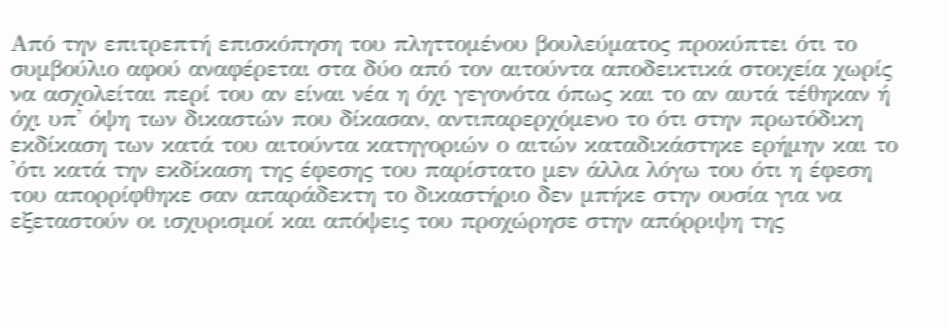Από την επιτρεπτή επισκόπηση του πληττομένου βουλεύματος προκύπτει ότι το συμβούλιο αφού αναφέρεται στα δύο από τον αιτούντα αποδεικτικά στοιχεία χωρίς να ασχολείται περί του αν είναι νέα η όχι γεγονότα όπως και το αν αυτά τέθηκαν ή όχι υπ' όψη των δικαστών που δίκασαν, αντιπαρερχόμενο το ότι στην πρωτόδικη εκδίκαση των κατά του αιτούντα κατηγοριών ο αιτών καταδικάστηκε ερήμην και το 'ότι κατά την εκδίκαση της έφεσης του παρίστατο μεν άλλα λόγω του ότι η έφεση του απορρίφθηκε σαν απαράδεκτη το δικαστήριο δεν μπήκε στην ουσία για να εξεταστούν οι ισχυρισμοί και απόψεις του προχώρησε στην απόρριψη της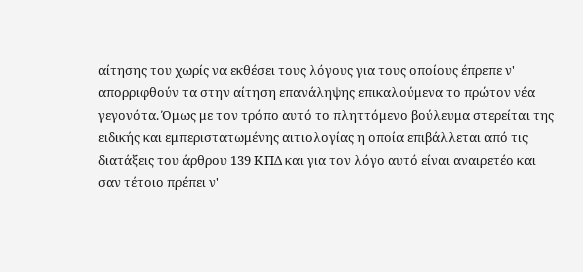αίτησης του χωρίς να εκθέσει τους λόγους για τους οποίους έπρεπε ν' απορριφθούν τα στην αίτηση επανάληψης επικαλούμενα το πρώτον νέα γεγονότα. Όμως με τον τρόπο αυτό το πληττόμενο βούλευμα στερείται της ειδικής και εμπεριστατωμένης αιτιολογίας η οποία επιβάλλεται από τις διατάξεις του άρθρου 139 ΚΠΔ και για τον λόγο αυτό είναι αναιρετέο και σαν τέτοιο πρέπει ν'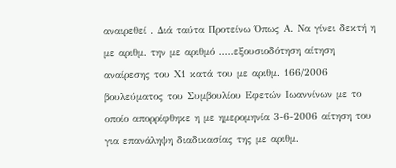αναιρεθεί . Διά ταύτα Προτείνω Όπως Α. Να γίνει δεκτή η με αριθμ. την με αριθμό .....εξουσιοδότηση αίτηση αναίρεσης του Χ1 κατά του με αριθμ. 166/2006 βουλεύματος του Συμβουλίου Εφετών Ιωαννίνων με το οποίο απορρίφθηκε η με ημερομηνία 3-6-2006 αίτηση του για επανάληψη διαδικασίας της με αριθμ.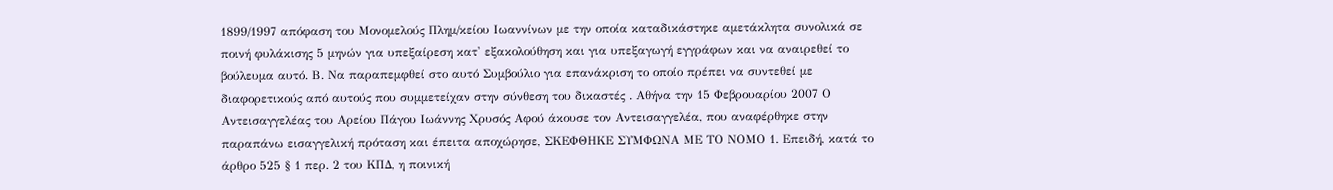1899/1997 απόφαση του Μονομελούς Πλημ/κείου Ιωαννίνων με την οποία καταδικάστηκε αμετάκλητα συνολικά σε ποινή φυλάκισης 5 μηνών για υπεξαίρεση κατ' εξακολούθηση και για υπεξαγωγή εγγράφων και να αναιρεθεί το βούλευμα αυτό. Β. Να παραπεμφθεί στο αυτό Συμβούλιο για επανάκριση το οποίο πρέπει να συντεθεί με διαφορετικούς από αυτούς που συμμετείχαν στην σύνθεση του δικαστές . Αθήνα την 15 Φεβρουαρίου 2007 Ο Αντεισαγγελέας του Αρείου Πάγου Ιωάννης Χρυσός Αφού άκουσε τον Αντεισαγγελέα, που αναφέρθηκε στην παραπάνω εισαγγελική πρόταση και έπειτα αποχώρησε, ΣΚΕΦΘΗΚΕ ΣΥΜΦΩΝΑ ΜΕ ΤΟ ΝΟΜΟ 1. Επειδή, κατά το άρθρο 525 § 1 περ. 2 του ΚΠΔ, η ποινική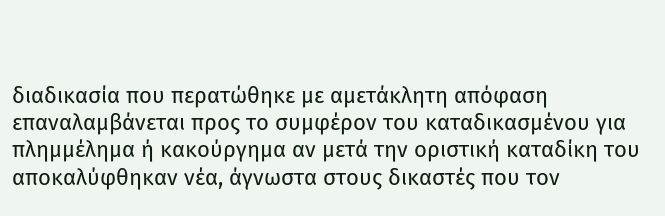διαδικασία που περατώθηκε με αμετάκλητη απόφαση επαναλαμβάνεται προς το συμφέρον του καταδικασμένου για πλημμέλημα ή κακούργημα αν μετά την οριστική καταδίκη του αποκαλύφθηκαν νέα, άγνωστα στους δικαστές που τον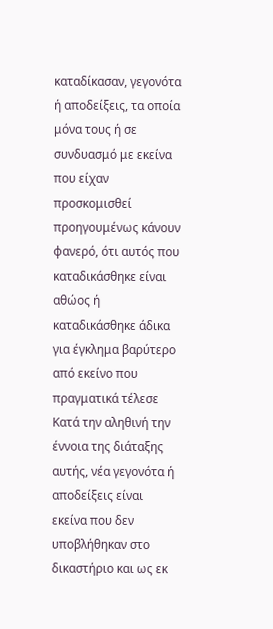καταδίκασαν, γεγονότα ή αποδείξεις, τα οποία μόνα τους ή σε συνδυασμό με εκείνα που είχαν προσκομισθεί προηγουμένως κάνουν φανερό, ότι αυτός που καταδικάσθηκε είναι αθώος ή καταδικάσθηκε άδικα για έγκλημα βαρύτερο από εκείνο που πραγματικά τέλεσε Κατά την αληθινή την έννοια της διάταξης αυτής, νέα γεγονότα ή αποδείξεις είναι εκείνα που δεν υποβλήθηκαν στο δικαστήριο και ως εκ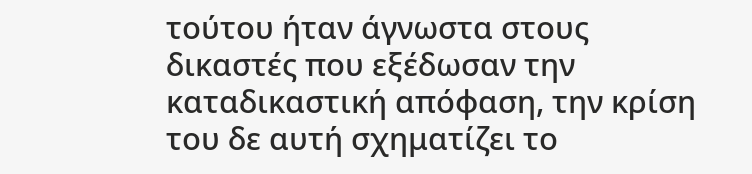τούτου ήταν άγνωστα στους δικαστές που εξέδωσαν την καταδικαστική απόφαση, την κρίση του δε αυτή σχηματίζει το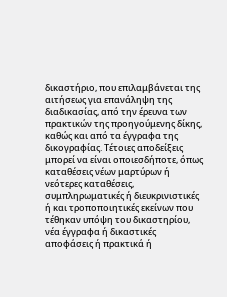δικαστήριο, που επιλαμβάνεται της αιτήσεως για επανάληψη της διαδικασίας, από την έρευνα των πρακτικών της προηγούμενης δίκης, καθώς και από τα έγγραφα της δικογραφίας. Τέτοιες αποδείξεις μπορεί να είναι οποιεσδήποτε, όπως καταθέσεις νέων μαρτύρων ή νεότερες καταθέσεις, συμπληρωματικές ή διευκρινιστικές ή και τροποποιητικές εκείνων που τέθηκαν υπόψη του δικαστηρίου, νέα έγγραφα ή δικαστικές αποφάσεις ή πρακτικά ή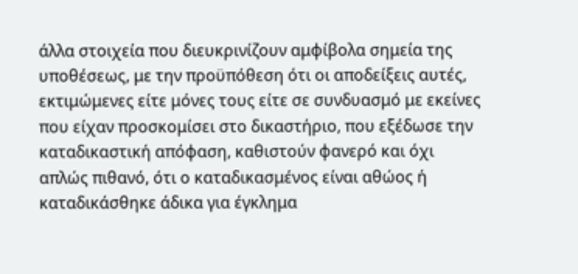άλλα στοιχεία που διευκρινίζουν αμφίβολα σημεία της υποθέσεως, με την προϋπόθεση ότι οι αποδείξεις αυτές, εκτιμώμενες είτε μόνες τους είτε σε συνδυασμό με εκείνες που είχαν προσκομίσει στο δικαστήριο, που εξέδωσε την καταδικαστική απόφαση, καθιστούν φανερό και όχι απλώς πιθανό, ότι ο καταδικασμένος είναι αθώος ή καταδικάσθηκε άδικα για έγκλημα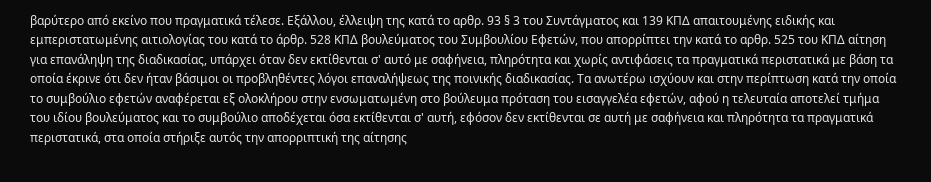βαρύτερο από εκείνο που πραγματικά τέλεσε. Εξάλλου, έλλειψη της κατά το αρθρ. 93 § 3 του Συντάγματος και 139 ΚΠΔ απαιτουμένης ειδικής και εμπεριστατωμένης αιτιολογίας του κατά το άρθρ. 528 ΚΠΔ βουλεύματος του Συμβουλίου Εφετών, που απορρίπτει την κατά το αρθρ. 525 του ΚΠΔ αίτηση για επανάληψη της διαδικασίας, υπάρχει όταν δεν εκτίθενται σ' αυτό με σαφήνεια, πληρότητα και χωρίς αντιφάσεις τα πραγματικά περιστατικά με βάση τα οποία έκρινε ότι δεν ήταν βάσιμοι οι προβληθέντες λόγοι επαναλήψεως της ποινικής διαδικασίας. Τα ανωτέρω ισχύουν και στην περίπτωση κατά την οποία το συμβούλιο εφετών αναφέρεται εξ ολοκλήρου στην ενσωματωμένη στο βούλευμα πρόταση του εισαγγελέα εφετών, αφού η τελευταία αποτελεί τμήμα του ιδίου βουλεύματος και το συμβούλιο αποδέχεται όσα εκτίθενται σ' αυτή, εφόσον δεν εκτίθενται σε αυτή με σαφήνεια και πληρότητα τα πραγματικά περιστατικά, στα οποία στήριξε αυτός την απορριπτική της αίτησης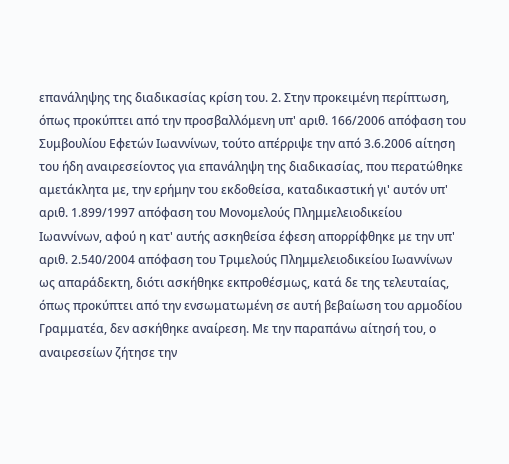επανάληψης της διαδικασίας κρίση του. 2. Στην προκειμένη περίπτωση, όπως προκύπτει από την προσβαλλόμενη υπ' αριθ. 166/2006 απόφαση του Συμβουλίου Εφετών Ιωαννίνων, τούτο απέρριψε την από 3.6.2006 αίτηση του ήδη αναιρεσείοντος για επανάληψη της διαδικασίας, που περατώθηκε αμετάκλητα με, την ερήμην του εκδοθείσα, καταδικαστική γι' αυτόν υπ' αριθ. 1.899/1997 απόφαση του Μονομελούς Πλημμελειοδικείου Ιωαννίνων, αφού η κατ' αυτής ασκηθείσα έφεση απορρίφθηκε με την υπ' αριθ. 2.540/2004 απόφαση του Τριμελούς Πλημμελειοδικείου Ιωαννίνων ως απαράδεκτη, διότι ασκήθηκε εκπροθέσμως, κατά δε της τελευταίας, όπως προκύπτει από την ενσωματωμένη σε αυτή βεβαίωση του αρμοδίου Γραμματέα, δεν ασκήθηκε αναίρεση. Με την παραπάνω αίτησή του, ο αναιρεσείων ζήτησε την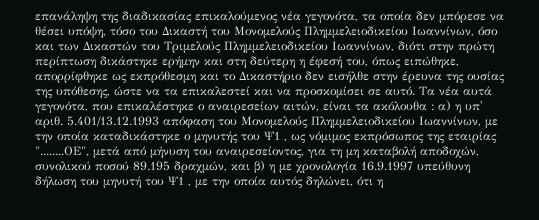επανάληψη της διαδικασίας επικαλούμενος νέα γεγονότα, τα οποία δεν μπόρεσε να θέσει υπόψη, τόσο του Δικαστή του Μονομελούς Πλημμελειοδικείου Ιωαννίνων, όσο και των Δικαστών του Τριμελούς Πλημμελειοδικείου Ιωαννίνων, διότι στην πρώτη περίπτωση δικάστηκε ερήμην και στη δεύτερη η έφεσή του, όπως ειπώθηκε, απορρίφθηκε ως εκπρόθεσμη και το Δικαστήριο δεν εισήλθε στην έρευνα της ουσίας της υπόθεσης, ώστε να τα επικαλεστεί και να προσκομίσει σε αυτό. Τα νέα αυτά γεγονότα, που επικαλέστηκε ο αναιρεσείων αιτών, είναι τα ακόλουθα : α) η υπ' αριθ. 5.401/13.12.1993 απόφαση του Μονομελούς Πλημμελειοδικείου Ιωαννίνων, με την οποία καταδικάστηκε ο μηνυτής του Ψ1 , ως νόμιμος εκπρόσωπος της εταιρίας "........ΟΕ", μετά από μήνυση του αναιρεσείοντος, για τη μη καταβολή αποδοχών, συνολικού ποσού 89.195 δραχμών, και β) η με χρονολογία 16.9.1997 υπεύθυνη δήλωση του μηνυτή του Ψ1 , με την οποία αυτός δηλώνει, ότι η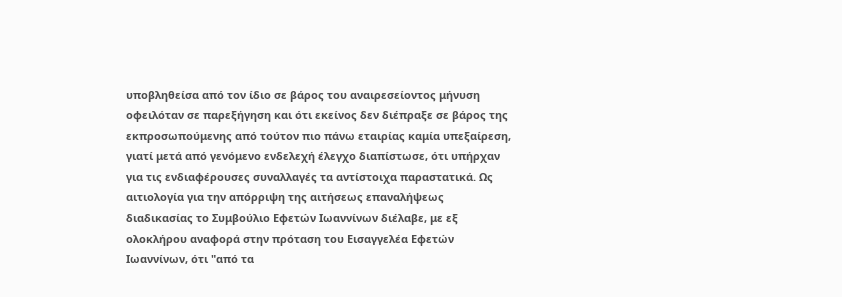υποβληθείσα από τον ίδιο σε βάρος του αναιρεσείοντος μήνυση οφειλόταν σε παρεξήγηση και ότι εκείνος δεν διέπραξε σε βάρος της εκπροσωπούμενης από τούτον πιο πάνω εταιρίας καμία υπεξαίρεση, γιατί μετά από γενόμενο ενδελεχή έλεγχο διαπίστωσε, ότι υπήρχαν για τις ενδιαφέρουσες συναλλαγές τα αντίστοιχα παραστατικά. Ως αιτιολογία για την απόρριψη της αιτήσεως επαναλήψεως διαδικασίας το Συμβούλιο Εφετών Ιωαννίνων διέλαβε, με εξ ολοκλήρου αναφορά στην πρόταση του Εισαγγελέα Εφετών Ιωαννίνων, ότι "από τα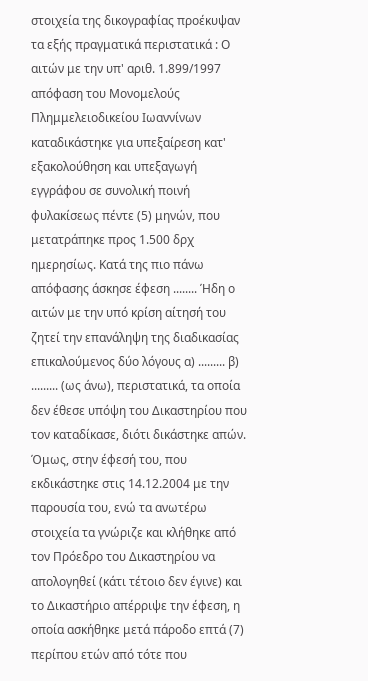στοιχεία της δικογραφίας προέκυψαν τα εξής πραγματικά περιστατικά : Ο αιτών με την υπ' αριθ. 1.899/1997 απόφαση του Μονομελούς Πλημμελειοδικείου Ιωαννίνων καταδικάστηκε για υπεξαίρεση κατ' εξακολούθηση και υπεξαγωγή εγγράφου σε συνολική ποινή φυλακίσεως πέντε (5) μηνών, που μετατράπηκε προς 1.500 δρχ ημερησίως. Κατά της πιο πάνω απόφασης άσκησε έφεση ........ Ήδη ο αιτών με την υπό κρίση αίτησή του ζητεί την επανάληψη της διαδικασίας επικαλούμενος δύο λόγους α) ......... β) ......... (ως άνω), περιστατικά, τα οποία δεν έθεσε υπόψη του Δικαστηρίου που τον καταδίκασε, διότι δικάστηκε απών. Όμως, στην έφεσή του, που εκδικάστηκε στις 14.12.2004 με την παρουσία του, ενώ τα ανωτέρω στοιχεία τα γνώριζε και κλήθηκε από τον Πρόεδρο του Δικαστηρίου να απολογηθεί (κάτι τέτοιο δεν έγινε) και το Δικαστήριο απέρριψε την έφεση, η οποία ασκήθηκε μετά πάροδο επτά (7) περίπου ετών από τότε που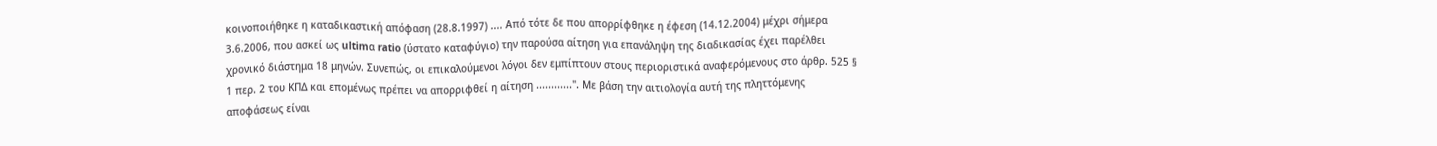κοινοποιήθηκε η καταδικαστική απόφαση (28.8.1997) .... Από τότε δε που απορρίφθηκε η έφεση (14.12.2004) μέχρι σήμερα 3.6.2006, που ασκεί ως ultimα ratio (ύστατο καταφύγιο) την παρούσα αίτηση για επανάληψη της διαδικασίας έχει παρέλθει χρονικό διάστημα 18 μηνών. Συνεπώς, οι επικαλούμενοι λόγοι δεν εμπίπτουν στους περιοριστικά αναφερόμενους στο άρθρ. 525 § 1 περ. 2 του ΚΠΔ και επομένως πρέπει να απορριφθεί η αίτηση ............". Με βάση την αιτιολογία αυτή της πληττόμενης αποφάσεως είναι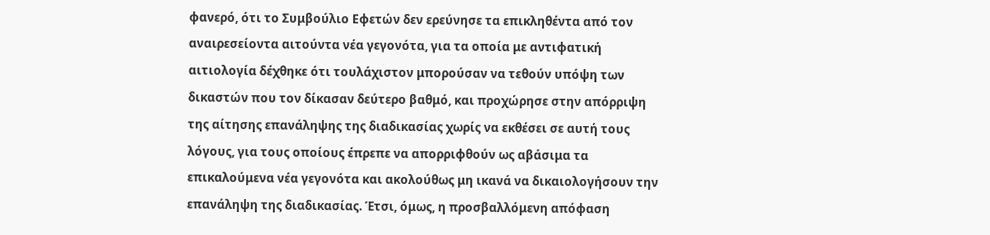φανερό, ότι το Συμβούλιο Εφετών δεν ερεύνησε τα επικληθέντα από τον αναιρεσείοντα αιτούντα νέα γεγονότα, για τα οποία με αντιφατική αιτιολογία δέχθηκε ότι τουλάχιστον μπορούσαν να τεθούν υπόψη των δικαστών που τον δίκασαν δεύτερο βαθμό, και προχώρησε στην απόρριψη της αίτησης επανάληψης της διαδικασίας χωρίς να εκθέσει σε αυτή τους λόγους, για τους οποίους έπρεπε να απορριφθούν ως αβάσιμα τα επικαλούμενα νέα γεγονότα και ακολούθως μη ικανά να δικαιολογήσουν την επανάληψη της διαδικασίας. Έτσι, όμως, η προσβαλλόμενη απόφαση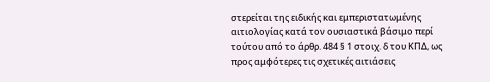στερείται της ειδικής και εμπεριστατωμένης αιτιολογίας κατά τον ουσιαστικά βάσιμο περί τούτου από το άρθρ. 484 § 1 στοιχ. δ του ΚΠΔ, ως προς αμφότερες τις σχετικές αιτιάσεις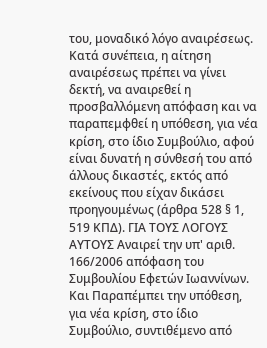του, μοναδικό λόγο αναιρέσεως. Κατά συνέπεια, η αίτηση αναιρέσεως πρέπει να γίνει δεκτή, να αναιρεθεί η προσβαλλόμενη απόφαση και να παραπεμφθεί η υπόθεση, για νέα κρίση, στο ίδιο Συμβούλιο, αφού είναι δυνατή η σύνθεσή του από άλλους δικαστές, εκτός από εκείνους που είχαν δικάσει προηγουμένως (άρθρα 528 § 1, 519 ΚΠΔ). ΓΙΑ ΤΟΥΣ ΛΟΓΟΥΣ ΑΥΤΟΥΣ Αναιρεί την υπ' αριθ. 166/2006 απόφαση του Συμβουλίου Εφετών Ιωαννίνων. Και Παραπέμπει την υπόθεση, για νέα κρίση, στο ίδιο Συμβούλιο, συντιθέμενο από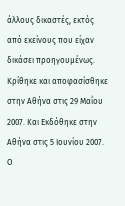άλλους δικαστές, εκτός από εκείνους που είχαν δικάσει προηγουμένως. Κρίθηκε και αποφασίσθηκε στην Αθήνα στις 29 Μαΐου 2007. Και Εκδόθηκε στην Αθήνα στις 5 Ιουνίου 2007. Ο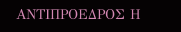ΑΝΤΙΠΡΟΕΔΡΟΣ Η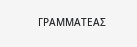ΓΡΑΜΜΑΤΕΑΣ